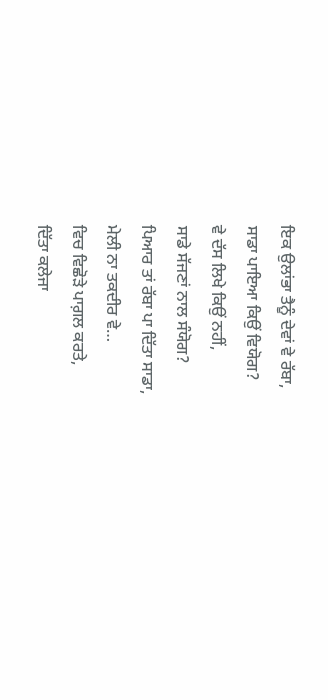ਇਕ ਉਲਾਂਭਾ ਤੈਨੂੰ ਦੇਵਾਂ ਵੇ ਰੱਬਾ,
ਸਾਡਾ ਪਾਇਆ ਕਿਉਂ ਵਿਯੋਗ?
ਵੇ ਦੱਸ ਲਿਖੇ ਕਿਉਂ ਨਹੀਂ,
ਸਾਡੇ ਸੱਜਣਾਂ ਨਾਲ ਸੰਯੋਗ?
ਪਿਆਰ ਤਾਂ ਰੱਬਾ ਪਾ ਦਿੱਤਾ ਸਾਡਾ,
ਮੇਲੀ ਨਾ ਤਕਦੀਰ ਵੇ…
ਵਿਚ ਵਿਛੋੜੇ ਪਾਗ਼ਲ ਕਰਤੇ,
ਦਿੱਤਾ ਕਲੇਜਾ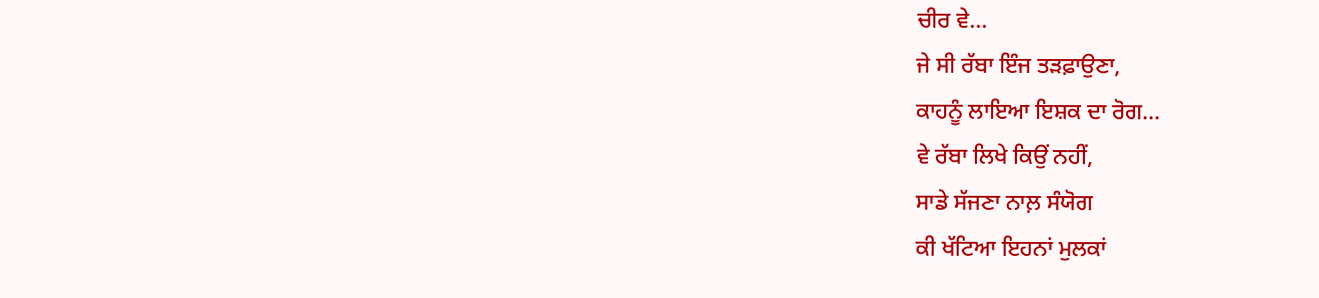ਚੀਰ ਵੇ…
ਜੇ ਸੀ ਰੱਬਾ ਇੰਜ ਤੜਫ਼ਾਉਣਾ,
ਕਾਹਨੂੰ ਲਾਇਆ ਇਸ਼ਕ ਦਾ ਰੋਗ…
ਵੇ ਰੱਬਾ ਲਿਖੇ ਕਿਉਂ ਨਹੀਂ,
ਸਾਡੇ ਸੱਜਣਾ ਨਾਲ਼ ਸੰਯੋਗ
ਕੀ ਖੱਟਿਆ ਇਹਨਾਂ ਮੁਲਕਾਂ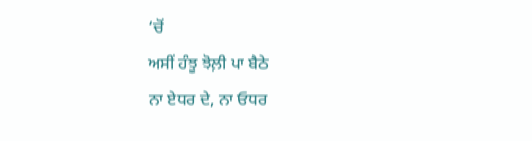‘ਚੋਂ
ਅਸੀਂ ਹੰਝੂ ਝੋਲ਼ੀ ਪਾ ਬੈਠੇ
ਨਾ ਏਧਰ ਦੇ, ਨਾ ਓਧਰ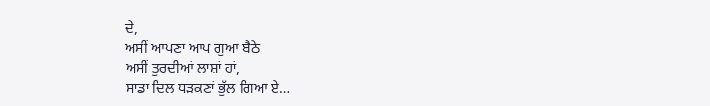ਦੇ,
ਅਸੀਂ ਆਪਣਾ ਆਪ ਗੁਆ ਬੈਠੇ
ਅਸੀਂ ਤੁਰਦੀਆਂ ਲਾਸ਼ਾਂ ਹਾਂ,
ਸਾਡਾ ਦਿਲ ਧੜਕਣਾਂ ਭੁੱਲ ਗਿਆ ਏ…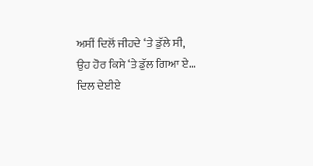ਅਸੀਂ ਦਿਲੋਂ ਜੀਹਦੇ ‘ਤੇ ਡੁੱਲੇ ਸੀ,
ਉਹ ਹੋਰ ਕਿਸੇ ‘ਤੇ ਡੁੱਲ ਗਿਆ ਏ…
ਦਿਲ ਦੇਈਏ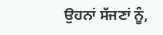ਉਹਨਾਂ ਸੱਜਣਾਂ ਨੂੰ,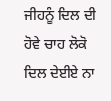ਜੀਹਨੂੰ ਦਿਲ ਦੀ ਹੋਵੇ ਚਾਹ ਲੋਕੋ
ਦਿਲ ਦੇਈਏ ਨਾ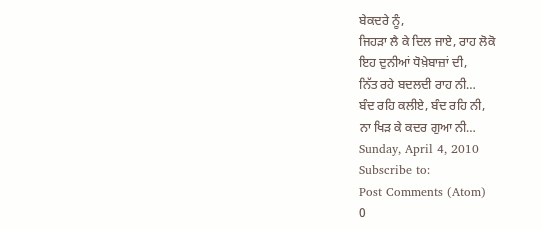ਬੇਕਦਰੇ ਨੂੰ,
ਜਿਹੜਾ ਲੈ ਕੇ ਦਿਲ ਜਾਏ, ਰਾਹ ਲੋਕੋ
ਇਹ ਦੁਨੀਆਂ ਧੋਖ਼ੇਬਾਜ਼ਾਂ ਦੀ,
ਨਿੱਤ ਰਹੇ ਬਦਲਦੀ ਰਾਹ ਨੀ…
ਬੰਦ ਰਹਿ ਕਲੀਏ, ਬੰਦ ਰਹਿ ਨੀ,
ਨਾ ਖਿੜ ਕੇ ਕਦਰ ਗੁਆ ਨੀ…
Sunday, April 4, 2010
Subscribe to:
Post Comments (Atom)
0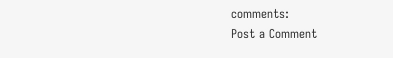comments:
Post a Comment